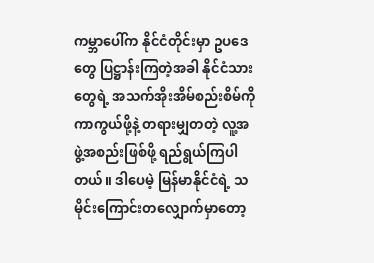ကမ္ဘာပေါ်က နိုင်ငံတိုင်းမှာ ဥပဒေတွေ ပြဋ္ဌာန်းကြတဲ့အခါ နိုင်ငံသားတွေရဲ့ အသက်အိုးအိမ်စည်းစိမ်ကို ကာကွယ်ဖို့နဲ့ တရားမျှတတဲ့ လူ့အဖွဲ့အစည်းဖြစ်ဖို့ ရည်ရွယ်ကြပါတယ်။ ဒါပေမဲ့ မြန်မာနိုင်ငံရဲ့ သမိုင်းကြောင်းတလျှောက်မှာတော့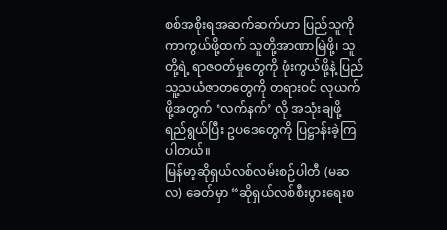စစ်အစိုးရအဆက်ဆက်ဟာ ပြည်သူကို ကာကွယ်ဖို့ထက် သူတို့အာဏာမြဲဖို့၊ သူတို့ရဲ့ ရာဇဝတ်မှုတွေကို ဖုံးကွယ်ဖို့နဲ့ ပြည်သူ့သယံဇာတတွေကို တရားဝင် လုယက်ဖို့အတွက် ‘လက်နက်’ လို အသုံးချဖို့ ရည်ရွယ်ပြီး ဥပဒေတွေကို ပြဋ္ဌာန်းခဲ့ကြပါတယ်။
မြန်မာ့ဆိုရှယ်လစ်လမ်းစဉ်ပါတီ (မဆလ) ခေတ်မှာ “ဆိုရှယ်လစ်စီးပွားရေးစ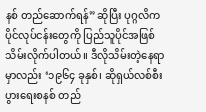နစ် တည်ဆောက်ရန်” ဆိုပြီး ပုဂ္ဂလိကပိုင်လုပ်ငန်းတွေကို ပြည်သူပိုင်အဖြစ် သိမ်းလိုက်ပါတယ်။ ဒီလိုသိမ်းတဲ့နေရာမှာလည်း ‘၁၉၆၄ ခုနှစ်၊ ဆိုရှယ်လစ်စီးပွားရေးစနစ် တည်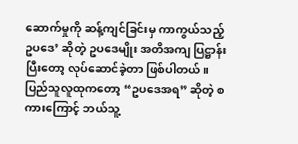ဆောက်မှုကို ဆန့်ကျင်ခြင်းမှ ကာကွယ်သည့် ဥပဒေ’ ဆိုတဲ့ ဥပဒေမျိုး အတိအကျ ပြဋ္ဌာန်းပြီးတော့ လုပ်ဆောင်ခဲ့တာ ဖြစ်ပါတယ်။ ပြည်သူလူထုကတော့ “ဥပဒေအရ” ဆိုတဲ့ စကားကြောင့် ဘယ်သူ့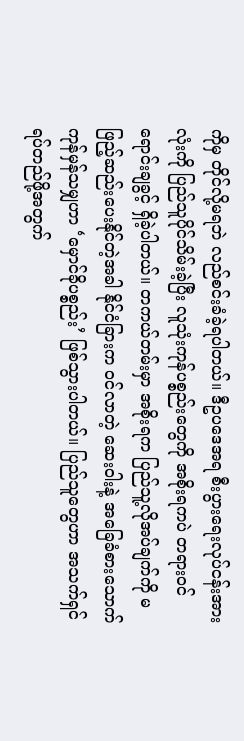ကိုမှ တိုင်လို့မရဘဲ လည်စင်းခံခဲ့ရပါတယ်။ ဒီဥပဒေအရ စီးပွားရေးလုပ်ငန်းအားလုံးကို ပြည်သူပိုင်သိမ်းခဲ့ပြီး လူသုံးကုန်ပစ္စည်းတွေကို အစိုးရကပဲ တရားဝင် ရောင်းချခွင့် ရှိခဲ့ပါတယ်။ တကယ်တမ်းမှာ အစိုးရက ပြည်သူ့လိုအပ်ချက်ကို မဖြည့်ဆည်းပေးနိုင်တဲ့အခါ နိုင်ငံခြားက ဝင်လာတဲ့ ဆေးဝါးနဲ့ အခြေခံစားသောက်ကုန်မှန်သမျှဟာ ‘မှောင်ခိုပစ္စည်း’ ဖြစ်သွားပါတယ်။ ပြည်သူတွေဟာ အသက်ရှင်ရပ်တည်ဖို့အတွက်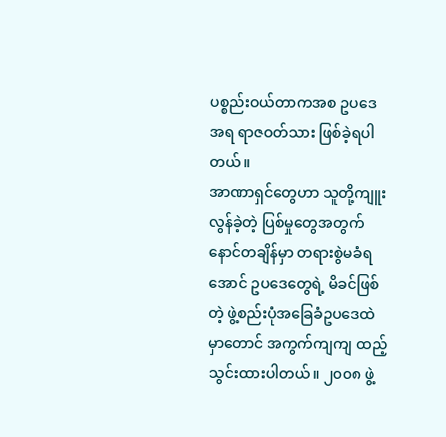ပစ္စည်းဝယ်တာကအစ ဥပဒေအရ ရာဇဝတ်သား ဖြစ်ခဲ့ရပါတယ်။
အာဏာရှင်တွေဟာ သူတို့ကျူးလွန်ခဲ့တဲ့ ပြစ်မှုတွေအတွက် နောင်တချိန်မှာ တရားစွဲမခံရအောင် ဥပဒေတွေရဲ့ မိခင်ဖြစ်တဲ့ ဖွဲ့စည်းပုံအခြေခံဥပဒေထဲမှာတောင် အကွက်ကျကျ ထည့်သွင်းထားပါတယ်။ ၂၀၀၈ ဖွဲ့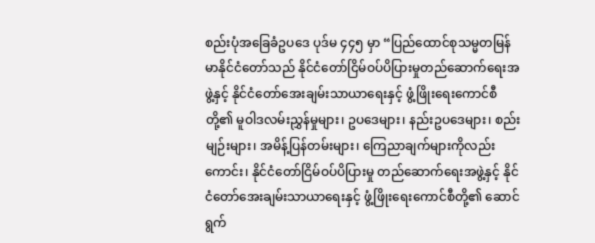စည်းပုံအခြေခံဥပဒေ ပုဒ်မ ၄၄၅ မှာ “ပြည်ထောင်စုသမ္မတမြန်မာနိုင်ငံတော်သည် နိုင်ငံတော်ငြိမ်ဝပ်ပိပြားမှုတည်ဆောက်ရေးအဖွဲ့နှင့် နိုင်ငံတော်အေးချမ်းသာယာရေးနှင့် ဖွံ့ဖြိုးရေးကောင်စီတို့၏ မူဝါဒလမ်းညွှန်မှုများ၊ ဥပဒေများ၊ နည်းဥပဒေများ၊ စည်းမျဉ်းများ၊ အမိန့်ပြန်တမ်းများ၊ ကြေညာချက်များကိုလည်းကောင်း၊ နိုင်ငံတော်ငြိမ်ဝပ်ပိပြားမှု တည်ဆောက်ရေးအဖွဲ့နှင့် နိုင်ငံတော်အေးချမ်းသာယာရေးနှင့် ဖွံ့ဖြိုးရေးကောင်စီတို့၏ ဆောင်ရွက်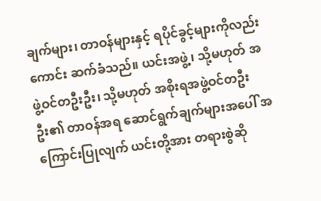ချက်များ၊ တာဝန်များနှင့် ရပိုင်ခွင့်များကိုလည်းကောင်း ဆက်ခံသည်။ ယင်းအဖွဲ့၊ သို့မဟုတ် အဖွဲ့ဝင်တဦးဦး၊ သို့မဟုတ် အစိုးရအဖွဲ့ဝင်တဦးဦး၏ တာဝန်အရ ဆောင်ရွက်ချက်များအပေါ် အကြောင်းပြုလျက် ယင်းတို့အား တရားစွဲဆို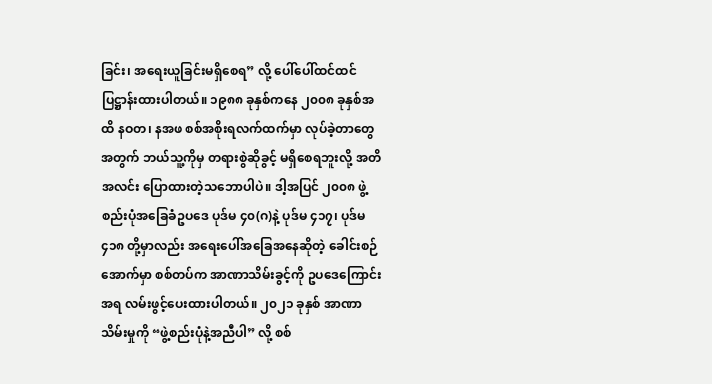ခြင်း၊ အရေးယူခြင်းမရှိစေရ” လို့ ပေါ်ပေါ်ထင်ထင် ပြဋ္ဌာန်းထားပါတယ်။ ၁၉၈၈ ခုနှစ်ကနေ ၂၀၀၈ ခုနှစ်အထိ နဝတ၊ နအဖ စစ်အစိုးရလက်ထက်မှာ လုပ်ခဲ့တာတွေအတွက် ဘယ်သူ့ကိုမှ တရားစွဲဆိုခွင့် မရှိစေရဘူးလို့ အတိအလင်း ပြောထားတဲ့သဘောပါပဲ။ ဒါ့အပြင် ၂၀၀၈ ဖွဲ့စည်းပုံအခြေခံဥပဒေ ပုဒ်မ ၄၀(ဂ)နဲ့ ပုဒ်မ ၄၁၇၊ ပုဒ်မ ၄၁၈ တို့မှာလည်း အရေးပေါ်အခြေအနေဆိုတဲ့ ခေါင်းစဉ်အောက်မှာ စစ်တပ်က အာဏာသိမ်းခွင့်ကို ဥပဒေကြောင်းအရ လမ်းဖွင့်ပေးထားပါတယ်။ ၂၀၂၁ ခုနှစ် အာဏာသိမ်းမှုကို “ဖွဲ့စည်းပုံနဲ့အညီပါ” လို့ စစ်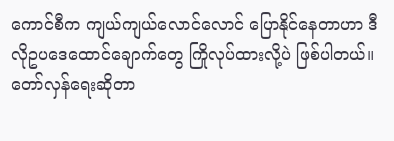ကောင်စီက ကျယ်ကျယ်လောင်လောင် ပြောနိုင်နေတာဟာ ဒီလိုဥပဒေထောင်ချောက်တွေ ကြိုလုပ်ထားလို့ပဲ ဖြစ်ပါတယ်။
တော်လှန်ရေးဆိုတာ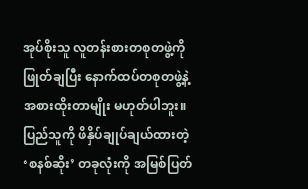အုပ်စိုးသူ လူတန်းစားတစုတဖွဲ့ကို ဖြုတ်ချပြီး နောက်ထပ်တစုတဖွဲ့နဲ့ အစားထိုးတာမျိုး မဟုတ်ပါဘူး။ ပြည်သူကို ဖိနှိပ်ချုပ်ချယ်ထားတဲ့ ‘စနစ်ဆိုး’ တခုလုံးကို အမြစ်ပြတ်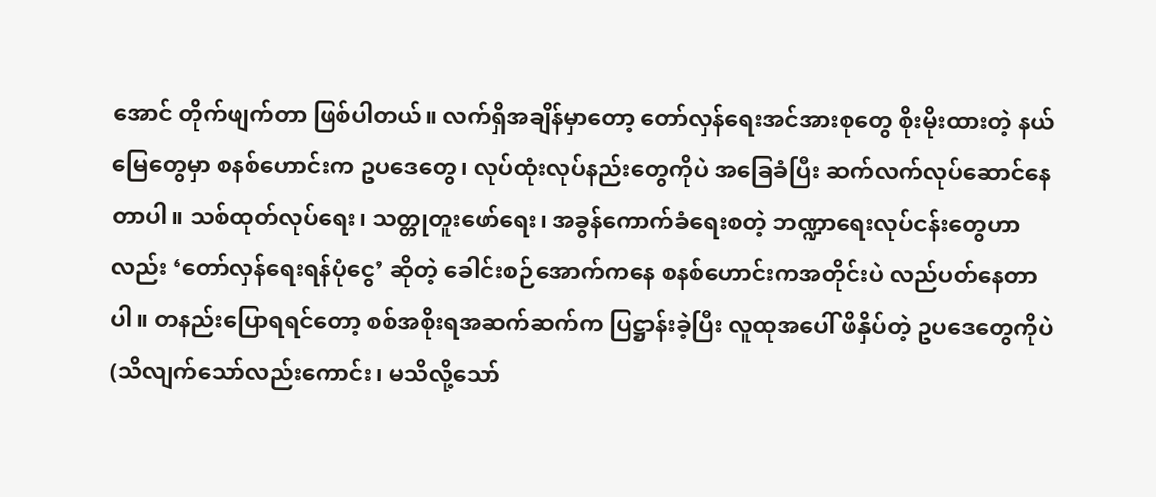အောင် တိုက်ဖျက်တာ ဖြစ်ပါတယ်။ လက်ရှိအချိန်မှာတော့ တော်လှန်ရေးအင်အားစုတွေ စိုးမိုးထားတဲ့ နယ်မြေတွေမှာ စနစ်ဟောင်းက ဥပဒေတွေ၊ လုပ်ထုံးလုပ်နည်းတွေကိုပဲ အခြေခံပြီး ဆက်လက်လုပ်ဆောင်နေတာပါ။ သစ်ထုတ်လုပ်ရေး၊ သတ္တုတူးဖော်ရေး၊ အခွန်ကောက်ခံရေးစတဲ့ ဘဏ္ဍာရေးလုပ်ငန်းတွေဟာလည်း ‘တော်လှန်ရေးရန်ပုံငွေ’ ဆိုတဲ့ ခေါင်းစဉ်အောက်ကနေ စနစ်ဟောင်းကအတိုင်းပဲ လည်ပတ်နေတာပါ။ တနည်းပြောရရင်တော့ စစ်အစိုးရအဆက်ဆက်က ပြဋ္ဌာန်းခဲ့ပြီး လူထုအပေါ် ဖိနှိပ်တဲ့ ဥပဒေတွေကိုပဲ (သိလျက်သော်လည်းကောင်း၊ မသိလို့သော်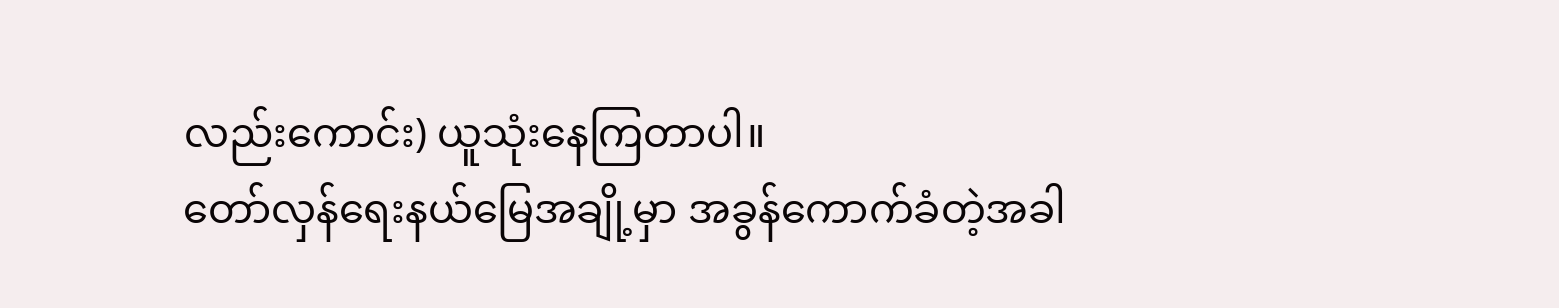လည်းကောင်း) ယူသုံးနေကြတာပါ။
တော်လှန်ရေးနယ်မြေအချို့မှာ အခွန်ကောက်ခံတဲ့အခါ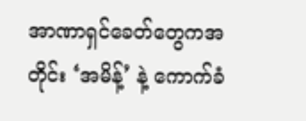အာဏာရှင်ခေတ်တွေကအတိုင်း ‘အမိန့်’ နဲ့ ကောက်ခံ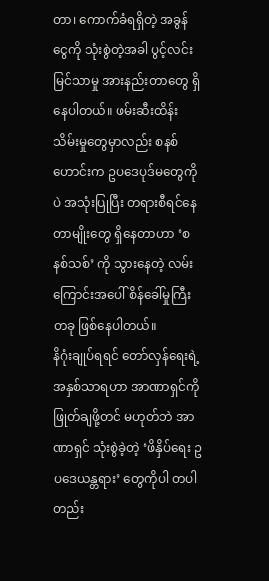တာ၊ ကောက်ခံရရှိတဲ့ အခွန်ငွေကို သုံးစွဲတဲ့အခါ ပွင့်လင်းမြင်သာမှု အားနည်းတာတွေ ရှိနေပါတယ်။ ဖမ်းဆီးထိန်းသိမ်းမှုတွေမှာလည်း စနစ်ဟောင်းက ဥပဒေပုဒ်မတွေကိုပဲ အသုံးပြုပြီး တရားစီရင်နေတာမျိုးတွေ ရှိနေတာဟာ ‘စနစ်သစ်’ ကို သွားနေတဲ့ လမ်းကြောင်းအပေါ် စိန်ခေါ်မှုကြီးတခု ဖြစ်နေပါတယ်။
နိဂုံးချုပ်ရရင် တော်လှန်ရေးရဲ့ အနှစ်သာရဟာ အာဏာရှင်ကို ဖြုတ်ချဖို့တင် မဟုတ်ဘဲ အာဏာရှင် သုံးစွဲခဲ့တဲ့ ‘ဖိနှိပ်ရေး ဥပဒေယန္တရား’ တွေကိုပါ တပါတည်း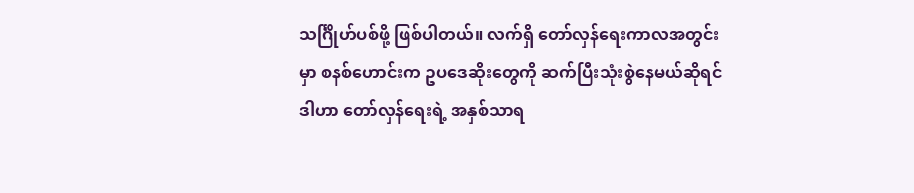သင်္ဂြိုဟ်ပစ်ဖို့ ဖြစ်ပါတယ်။ လက်ရှိ တော်လှန်ရေးကာလအတွင်းမှာ စနစ်ဟောင်းက ဥပဒေဆိုးတွေကို ဆက်ပြီးသုံးစွဲနေမယ်ဆိုရင် ဒါဟာ တော်လှန်ရေးရဲ့ အနှစ်သာရ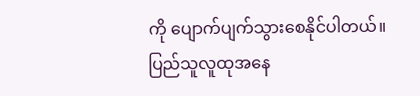ကို ပျောက်ပျက်သွားစေနိုင်ပါတယ်။ ပြည်သူလူထုအနေ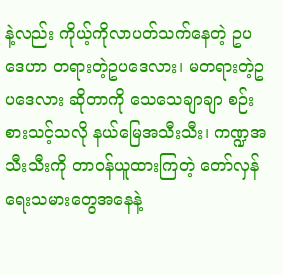နဲ့လည်း ကိုယ့်ကိုလာပတ်သက်နေတဲ့ ဥပဒေဟာ တရားတဲ့ဥပဒေလား၊ မတရားတဲ့ဥပဒေလား ဆိုတာကို သေသေချာချာ စဉ်းစားသင့်သလို နယ်မြေအသီးသီး၊ ကဏ္ဍအသီးသီးကို တာဝန်ယူထားကြတဲ့ တော်လှန်ရေးသမားတွေအနေနဲ့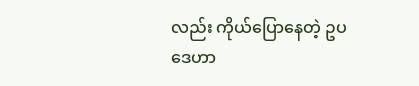လည်း ကိုယ်ပြောနေတဲ့ ဥပဒေဟာ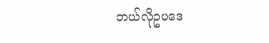ဘယ်လိုဥပဒေ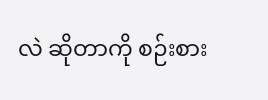လဲ ဆိုတာကို စဉ်းစား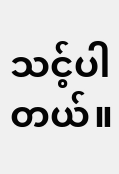သင့်ပါတယ်။